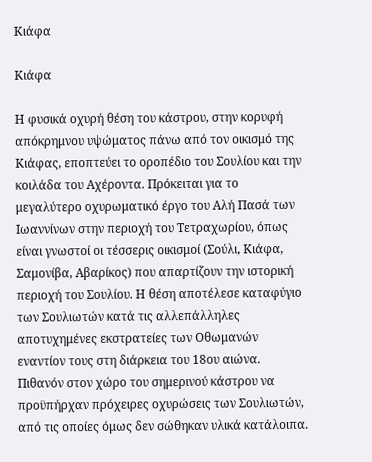Κιάφα

Κιάφα

Η φυσικά οχυρή θέση του κάστρου, στην κορυφή απόκρημνου υψώματος πάνω από τον οικισμό της Κιάφας, εποπτεύει το οροπέδιο του Σουλίου και την κοιλάδα του Αχέροντα. Πρόκειται για το μεγαλύτερο οχυρωματικό έργο του Αλή Πασά των Ιωαννίνων στην περιοχή του Τετραχωρίου, όπως είναι γνωστοί οι τέσσερις οικισμοί (Σούλι, Κιάφα, Σαμονίβα, Αβαρίκος) που απαρτίζουν την ιστορική περιοχή του Σουλίου. Η θέση αποτέλεσε καταφύγιο των Σουλιωτών κατά τις αλλεπάλληλες αποτυχημένες εκστρατείες των Οθωμανών εναντίον τους στη διάρκεια του 18ου αιώνα. Πιθανόν στον χώρο του σημερινού κάστρου να προϋπήρχαν πρόχειρες οχυρώσεις των Σουλιωτών, από τις οποίες όμως δεν σώθηκαν υλικά κατάλοιπα.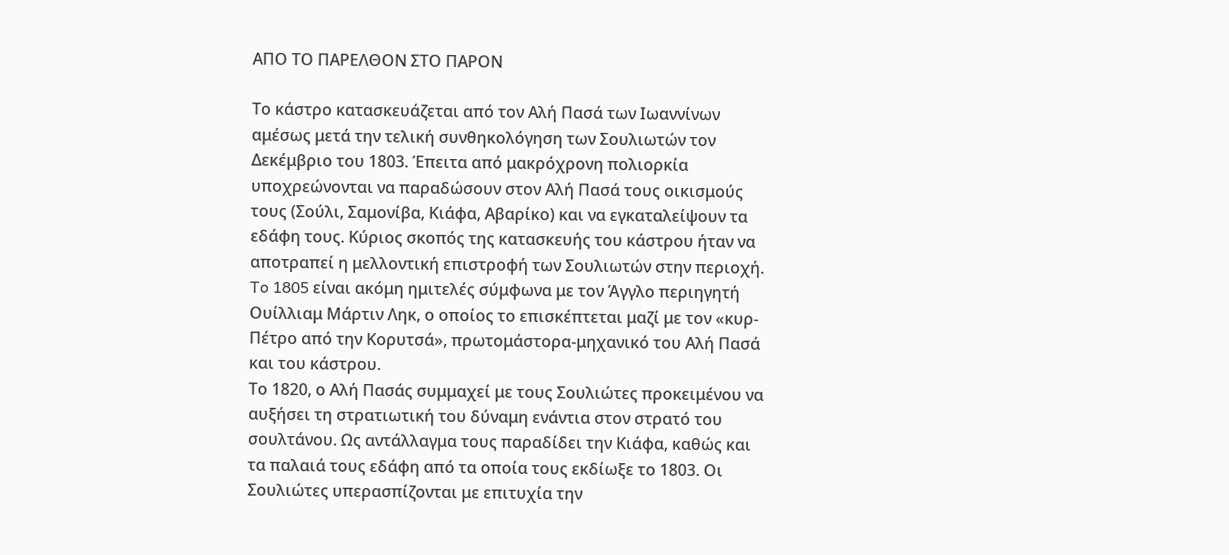ΑΠΟ ΤΟ ΠΑΡΕΛΘΟΝ ΣΤΟ ΠΑΡΟΝ

Το κάστρο κατασκευάζεται από τον Αλή Πασά των Ιωαννίνων αμέσως μετά την τελική συνθηκολόγηση των Σουλιωτών τον Δεκέμβριο του 1803. Έπειτα από μακρόχρονη πολιορκία υποχρεώνονται να παραδώσουν στον Αλή Πασά τους οικισμούς τους (Σούλι, Σαμονίβα, Κιάφα, Αβαρίκο) και να εγκαταλείψουν τα εδάφη τους. Κύριος σκοπός της κατασκευής του κάστρου ήταν να αποτραπεί η μελλοντική επιστροφή των Σουλιωτών στην περιοχή. To 1805 είναι ακόμη ημιτελές σύμφωνα με τον Άγγλο περιηγητή Ουίλλιαμ Μάρτιν Ληκ, ο οποίος το επισκέπτεται μαζί με τον «κυρ-Πέτρο από την Κορυτσά», πρωτομάστορα-μηχανικό του Αλή Πασά και του κάστρου.
Το 1820, ο Αλή Πασάς συμμαχεί με τους Σουλιώτες προκειμένου να αυξήσει τη στρατιωτική του δύναμη ενάντια στον στρατό του σουλτάνου. Ως αντάλλαγμα τους παραδίδει την Κιάφα, καθώς και τα παλαιά τους εδάφη από τα οποία τους εκδίωξε το 1803. Οι Σουλιώτες υπερασπίζονται με επιτυχία την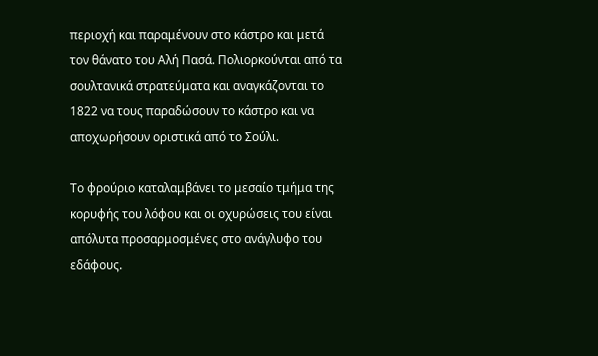περιοχή και παραμένουν στο κάστρο και μετά τον θάνατο του Αλή Πασά. Πολιορκούνται από τα σουλτανικά στρατεύματα και αναγκάζονται το 1822 να τους παραδώσουν το κάστρο και να αποχωρήσουν οριστικά από το Σούλι.

Το φρούριο καταλαμβάνει το μεσαίο τμήμα της κορυφής του λόφου και οι οχυρώσεις του είναι απόλυτα προσαρμοσμένες στο ανάγλυφο του εδάφους.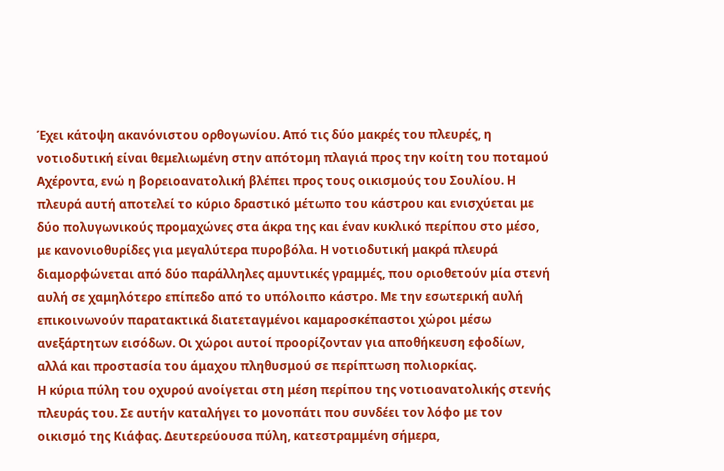Έχει κάτοψη ακανόνιστου ορθογωνίου. Από τις δύο μακρές του πλευρές, η νοτιοδυτική είναι θεμελιωμένη στην απότομη πλαγιά προς την κοίτη του ποταμού Αχέροντα, ενώ η βορειοανατολική βλέπει προς τους οικισμούς του Σουλίου. Η πλευρά αυτή αποτελεί το κύριο δραστικό μέτωπο του κάστρου και ενισχύεται με δύο πολυγωνικούς προμαχώνες στα άκρα της και έναν κυκλικό περίπου στο μέσο, με κανονιοθυρίδες για μεγαλύτερα πυροβόλα. Η νοτιοδυτική μακρά πλευρά διαμορφώνεται από δύο παράλληλες αμυντικές γραμμές, που οριοθετούν μία στενή αυλή σε χαμηλότερο επίπεδο από το υπόλοιπο κάστρο. Με την εσωτερική αυλή επικοινωνούν παρατακτικά διατεταγμένοι καμαροσκέπαστοι χώροι μέσω ανεξάρτητων εισόδων. Οι χώροι αυτοί προορίζονταν για αποθήκευση εφοδίων, αλλά και προστασία του άμαχου πληθυσμού σε περίπτωση πολιορκίας.
Η κύρια πύλη του οχυρού ανοίγεται στη μέση περίπου της νοτιοανατολικής στενής πλευράς του. Σε αυτήν καταλήγει το μονοπάτι που συνδέει τον λόφο με τον οικισμό της Κιάφας. Δευτερεύουσα πύλη, κατεστραμμένη σήμερα,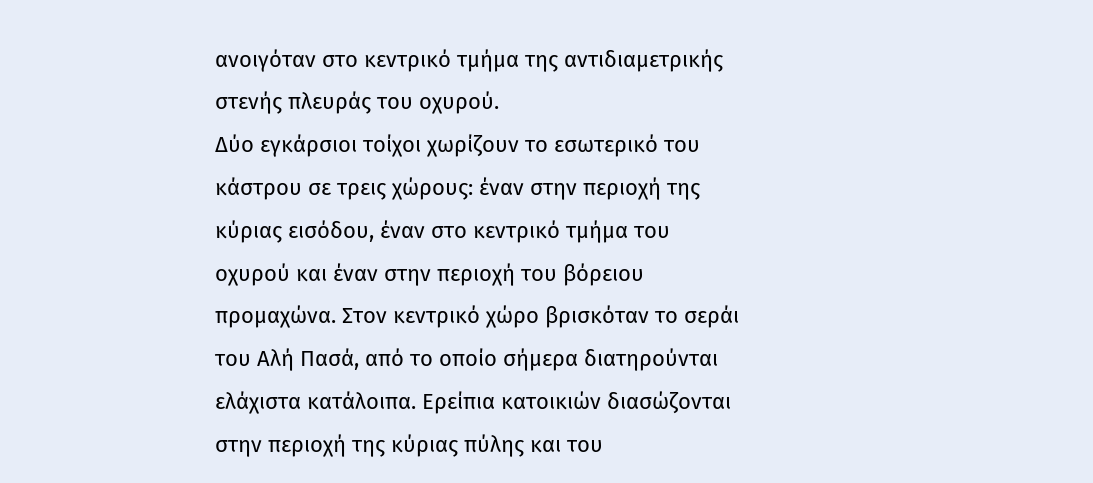ανοιγόταν στο κεντρικό τμήμα της αντιδιαμετρικής στενής πλευράς του οχυρού.
Δύο εγκάρσιοι τοίχοι χωρίζουν το εσωτερικό του κάστρου σε τρεις χώρους: έναν στην περιοχή της κύριας εισόδου, έναν στο κεντρικό τμήμα του οχυρού και έναν στην περιοχή του βόρειου προμαχώνα. Στον κεντρικό χώρο βρισκόταν το σεράι του Αλή Πασά, από το οποίο σήμερα διατηρούνται ελάχιστα κατάλοιπα. Ερείπια κατοικιών διασώζονται στην περιοχή της κύριας πύλης και του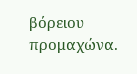βόρειου προμαχώνα.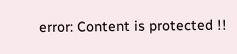error: Content is protected !!